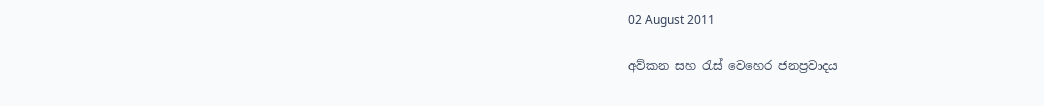02 August 2011

අව්කන සහ රැස් වෙහෙර ජනප්‍රවාදය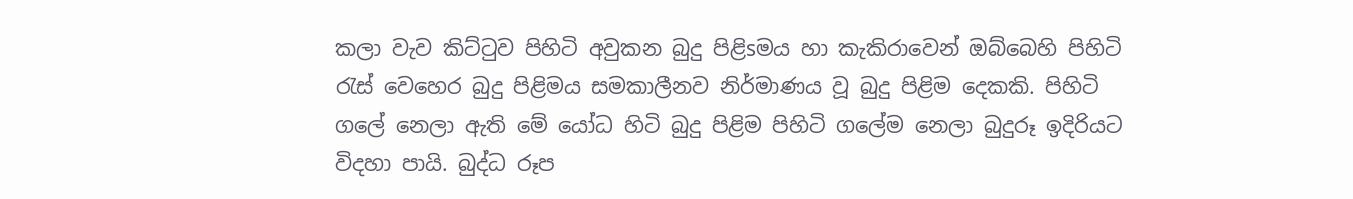කලා වැව කිට්‌ටුව පිහිටි අවුකන බුදු පිළිsමය හා කැකිරාවෙන් ඔබ්බෙහි පිහිටි රැස්‌ වෙහෙර බුදු පිළිමය සමකාලීනව නිර්මාණය වූ බුදු පිළිම දෙකකි. පිහිටි ගලේ නෙලා ඇති මේ යෝධ හිටි බුදු පිළිම පිහිටි ගලේම නෙලා බුදුරූ ඉදිරියට විදහා පායි. බුද්ධ රූප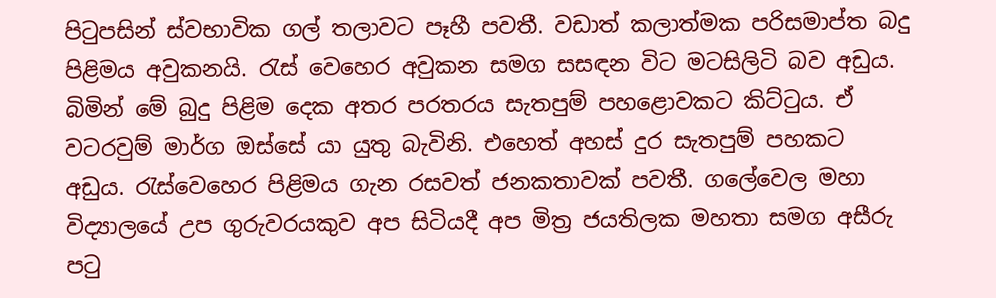පිටුපසින් ස්‌වභාවික ගල් තලාවට පෑහී පවතී. වඩාත් කලාත්මක පරිසමාප්ත බදු පිළිමය අවුකනයි. රැස්‌ වෙහෙර අවුකන සමග සසඳන විට මටසිලිටි බව අඩුය. බිමින් මේ බුදු පිළිම දෙක අතර පරතරය සැතපුම් පහළොවකට කිට්‌ටුය. ඒ වටරවුම් මාර්ග ඔස්‌සේ යා යුතු බැවිනි. එහෙත් අහස්‌ දුර සැතපුම් පහකට අඩුය. රැස්‌වෙහෙර පිළිමය ගැන රසවත් ජනකතාවක්‌ පවතී. ගලේවෙල මහා විද්‍යාලයේ උප ගුරුවරයකුව අප සිටියදී අප මිත්‍ර ජයතිලක මහතා සමග අසීරු පටු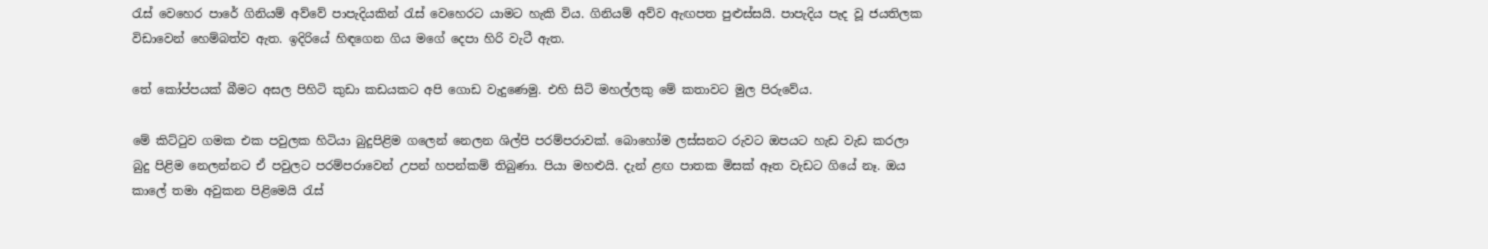රැස්‌ වෙහෙර පාරේ ගිනියම් අව්වේ පාපැදියකින් රැස්‌ වෙහෙරට යාමට හැකි විය. ගිනියම් අව්ව ඇඟපත පුළුස්‌සයි. පාපැදිය පැද වූ ජයතිලක විඩාවෙන් හෙම්බත්ව ඇත. ඉදිරියේ හිඳගෙන ගිය මගේ දෙපා හිරි වැටී ඇත.

තේ කෝප්පයක්‌ බීමට අසල පිහිටි කුඩා කඩයකට අපි ගොඩ වැදුණෙමු. එහි සිටි මහල්ලකු මේ කතාවට මුල පිරුවේය.

මේ කිට්‌ටුව ගමක එක පවුලක හිටියා බුදුපිළිම ගලෙන් නෙලන ශිල්පි පරම්පරාවක්‌. බොහෝම ලස්‌සනට රුවට ඔපයට හැඩ වැඩ කරලා බුදු පිළිම නෙලන්නට ඒ පවුලට පරම්පරාවෙන් උපන් හපන්කම් තිබුණා. පියා මහළුයි. දැන් ළඟ පාතක මිසක්‌ ඈත වැඩට ගියේ නෑ. ඔය කාලේ තමා අවුකන පිළිමෙයි රැස්‌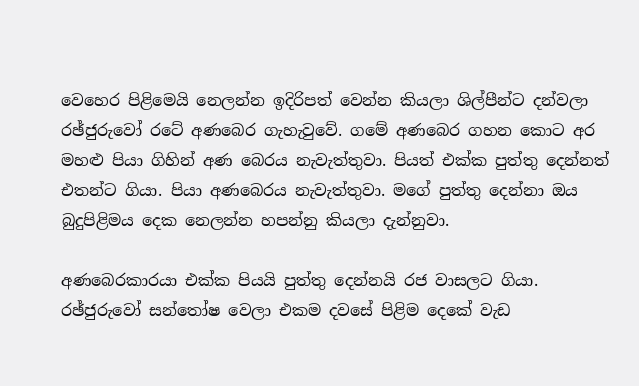වෙහෙර පිළිමෙයි නෙලන්න ඉදිරිපත් වෙන්න කියලා ශිල්පීන්ට දන්වලා රඡ්ජුරුවෝ රටේ අණබෙර ගැහැවුවේ. ගමේ අණබෙර ගහන කොට අර මහළු පියා ගිහින් අණ බෙරය නැවැත්තුවා. පියත් එක්‌ක පුත්තු දෙන්නත් එතන්ට ගියා. පියා අණබෙරය නැවැත්තුවා. මගේ පුත්තු දෙන්නා ඔය බුදුපිළිමය දෙක නෙලන්න හපන්නු කියලා දැන්නුවා.

අණබෙරකාරයා එක්‌ක පියයි පුත්තු දෙන්නයි රජ වාසලට ගියා. රඡ්ජුරුවෝ සන්තෝෂ වෙලා එකම දවසේ පිළිම දෙකේ වැඩ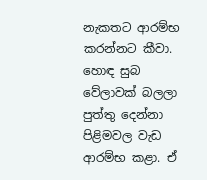නැකතට ආරම්භ කරන්නට කීවා. හොඳ සුබ වේලාවක්‌ බලලා පුත්තු දෙන්නා පිළිමවල වැඩ ආරම්භ කළා. ඒ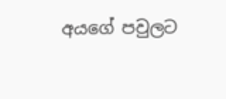අයගේ පවුලට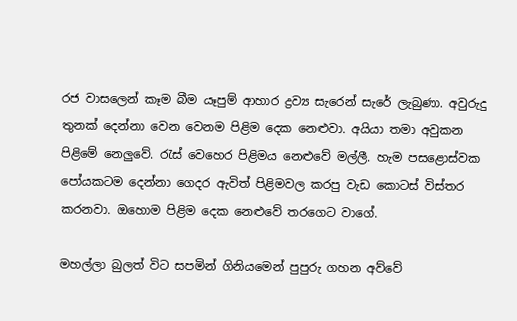රජ වාසලෙන් කෑම බීම යෑපුම් ආහාර ද්‍රව්‍ය සැරෙන් සැරේ ලැබුණා. අවුරුදු තුනක්‌ දෙන්නා වෙන වෙනම පිළිම දෙක නෙළුවා. අයියා තමා අවුකන පිළිමේ නෙලුවේ. රැස්‌ වෙහෙර පිළිමය නෙළුවේ මල්ලී. හැම පසළොස්‌වක පෝයකටම දෙන්නා ගෙදර ඇවිත් පිළිමවල කරපු වැඩ කොටස්‌ විස්‌තර කරනවා. ඔහොම පිළිම දෙක නෙළුවේ තරගෙට වාගේ.

මහල්ලා බුලත් විට සපමින් ගිනියමෙන් පුපුරු ගහන අව්වේ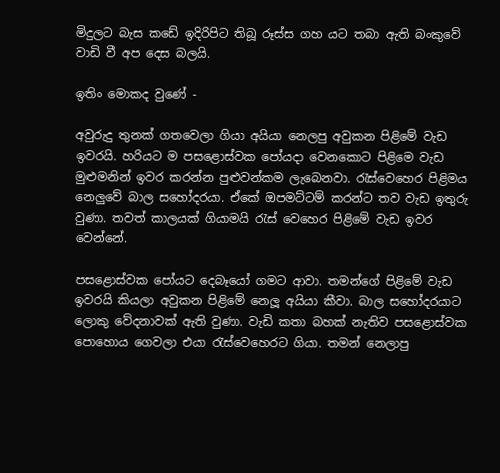මිදුලට බැස කඩේ ඉදිරිපිට තිබූ රූස්‌ස ගහ යට තබා ඇති බංකුවේ වාඩි වී අප දෙස බලයි.

ඉතිං මොකද වුණේ -

අවුරුදු තුනක්‌ ගතවෙලා ගියා අයියා නෙලපු අවුකන පිළිමේ වැඩ ඉවරයි. හරියට ම පසළොස්‌වක පෝයදා වෙනකොට පිළිමෙ වැඩ මුළුමනින් ඉවර කරන්න පුළුවන්කම ලැබෙනවා. රැස්‌වෙහෙර පිළිමය නෙලුවේ බාල සහෝදරයා. ඒකේ ඔපමට්‌ටම් කරන්ට තව වැඩ ඉතුරු වුණා. තවත් කාලයක්‌ ගියාමයි රැස්‌ වෙහෙර පිළිමේ වැඩ ඉවර වෙන්නේ.

පසළොස්‌වක පෝයට දෙබෑයෝ ගමට ආවා. තමන්ගේ පිළිමේ වැඩ ඉවරයි කියලා අවුකන පිළිමේ නෙලූ අයියා කීවා. බාල සහෝදරයාට ලොකු වේදනාවක්‌ ඇති වුණා. වැඩි කතා බහක්‌ නැතිව පසළොස්‌වක පොහොය ගෙවලා එයා රැස්‌වෙහෙරට ගියා. තමන් නෙලාපු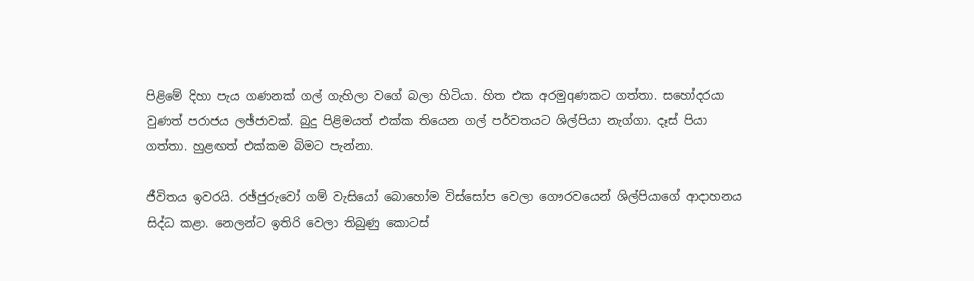පිළිමේ දිහා පැය ගණනක්‌ ගල් ගැහිලා වගේ බලා හිටියා. හිත එක අරමුqණකට ගත්තා. සහෝදරයා වුණත් පරාජය ලඡ්ජාවක්‌. බුදු පිළිමයත් එක්‌ක තියෙන ගල් පර්වතයට ශිල්පියා නැග්ගා. දෑස්‌ පියා ගත්තා. හුළඟත් එක්‌කම බිමට පැන්නා.

ජීවිතය ඉවරයි. රඡ්ජුරුවෝ ගම් වැසියෝ බොහෝම විස්‌සෝප වෙලා ගෞරවයෙන් ශිල්පියාගේ ආදාහනය සිද්ධ කළා. නෙලන්ට ඉතිරි වෙලා තිබුණු කොටස්‌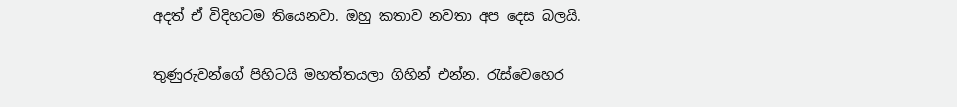අදත් ඒ විදිහටම තියෙනවා. ඔහු කතාව නවතා අප දෙස බලයි.

තුණුරුවන්ගේ පිහිටයි මහත්තයලා ගිහින් එන්න. රැස්‌වෙහෙර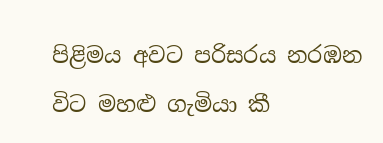පිළිමය අවට පරිසරය නරඹන විට මහළු ගැමියා කී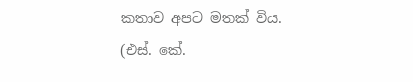කතාව අපට මතක්‌ විය.
(එස්‌. කේ.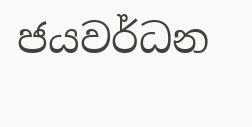ජයවර්ධන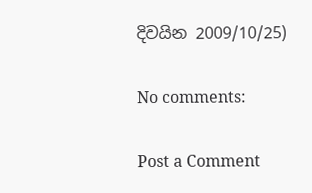දිවයින 2009/10/25)

No comments:

Post a Comment